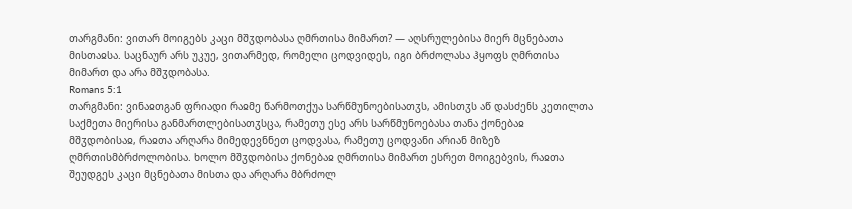თარგმანი: ვითარ მოიგებს კაცი მშჳდობასა ღმრთისა მიმართ? — აღსრულებისა მიერ მცნებათა მისთაჲსა. საცნაურ არს უკუე, ვითარმედ, რომელი ცოდვიდეს, იგი ბრძოლასა ჰყოფს ღმრთისა მიმართ და არა მშჳდობასა.
Romans 5:1
თარგმანი: ვინაჲთგან ფრიადი რაჲმე წარმოთქუა სარწმუნოებისათჳს, ამისთჳს აწ დასძენს კეთილთა საქმეთა მიერისა განმართლებისათჳსცა, რამეთუ ესე არს სარწმუნოებასა თანა ქონებაჲ მშჳდობისაჲ, რაჲთა არღარა მიმედევნნეთ ცოდვასა, რამეთუ ცოდვანი არიან მიზეზ ღმრთისმბრძოლობისა. ხოლო მშჳდობისა ქონებაჲ ღმრთისა მიმართ ესრეთ მოიგებვის, რაჲთა შეუდგეს კაცი მცნებათა მისთა და არღარა მბრძოლ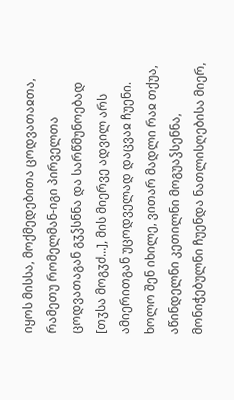იყოს მისსა, მოქმედებითა ცოდვათაჲთა, რამეთუ რომელმან-იგი პირველთა ცოდვათაგან გჳჴსნნა და სარწმუნოებად [თჳსა მოგჳძ...], მის მიერვე ადვილ არს ამიერითგან უცოდველად დაცვაჲ ჩუენი. ხოლო შენ იხილე, ვითარ მადლი რაჲ თქუა, აწინდელნი კეთილნი მოგუაჴსენნა, მონიჭებულნი ჩუენდა ნათლისღებისა მიერ,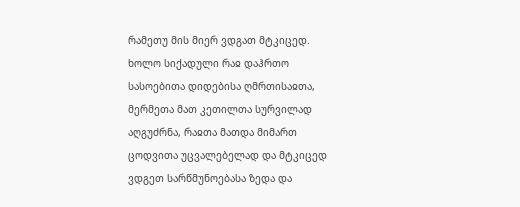რამეთუ მის მიერ ვდგათ მტკიცედ. ხოლო სიქადული რაჲ დაჰრთო სასოებითა დიდებისა ღმრთისაჲთა, მერმეთა მათ კეთილთა სურვილად აღგუძრნა, რაჲთა მათდა მიმართ ცოდვითა უცვალებელად და მტკიცედ ვდგეთ სარწმუნოებასა ზედა და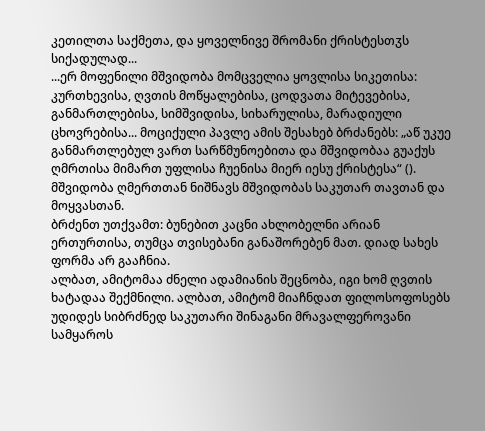კეთილთა საქმეთა, და ყოველნივე შრომანი ქრისტესთჳს სიქადულად...
...ერ მოფენილი მშვიდობა მომცველია ყოვლისა სიკეთისა: კურთხევისა, ღვთის მოწყალებისა, ცოდვათა მიტევებისა, განმართლებისა, სიმშვიდისა, სიხარულისა, მარადიული ცხოვრებისა... მოციქული პავლე ამის შესახებ ბრძანებს: „აწ უკუე განმართლებულ ვართ სარწმუნოებითა და მშვიდობაა გუაქუს ღმრთისა მიმართ უფლისა ჩუენისა მიერ იესუ ქრისტესა“ ().
მშვიდობა ღმერთთან ნიშნავს მშვიდობას საკუთარ თავთან და მოყვასთან.
ბრძენთ უთქვამთ: ბუნებით კაცნი ახლობელნი არიან ერთურთისა, თუმცა თვისებანი განაშორებენ მათ. დიად სახეს ფორმა არ გააჩნია.
ალბათ, ამიტომაა ძნელი ადამიანის შეცნობა, იგი ხომ ღვთის ხატადაა შექმნილი. ალბათ, ამიტომ მიაჩნდათ ფილოსოფოსებს უდიდეს სიბრძნედ საკუთარი შინაგანი მრავალფეროვანი სამყაროს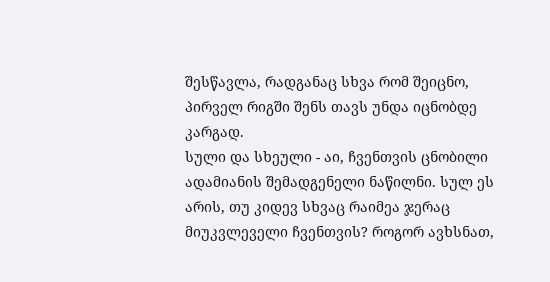შესწავლა, რადგანაც სხვა რომ შეიცნო, პირველ რიგში შენს თავს უნდა იცნობდე კარგად.
სული და სხეული - აი, ჩვენთვის ცნობილი ადამიანის შემადგენელი ნაწილნი. სულ ეს არის, თუ კიდევ სხვაც რაიმეა ჯერაც მიუკვლეველი ჩვენთვის? როგორ ავხსნათ,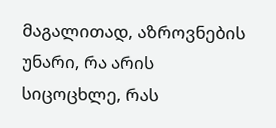მაგალითად, აზროვნების უნარი, რა არის სიცოცხლე, რას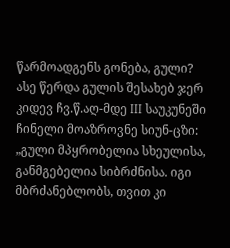წარმოადგენს გონება, გული?
ასე წერდა გულის შესახებ ჯერ კიდევ ჩვ.წ.აღ-მდე III საუკუნეში ჩინელი მოაზროვნე სიუნ-ცზი: „გული მპყრობელია სხეულისა, განმგებელია სიბრძნისა. იგი მბრძანებლობს, თვით კი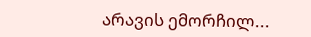არავის ემორჩილ...